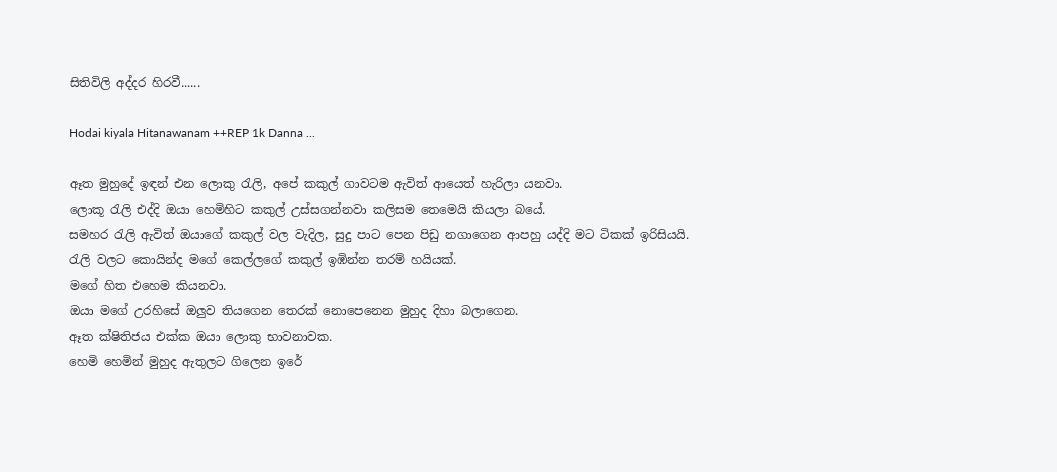සිතිවිලි අද්දර හිරවී......

Hodai kiyala Hitanawanam ++REP 1k Danna ...

ඈත මුහුදේ ඉඳන් එන ලොකු රැලි, අපේ කකුල් ගාවටම ඇවිත් ආයෙත් හැරිලා යනවා.
ලොකූ රැලි එද්දි ඔයා හෙමිහිට කකුල් උස්සගන්නවා කලිසම තෙමෙයි කියලා බයේ.
සමහර රැලි ඇවිත් ඔයාගේ කකුල් වල වැදිල, සුදු පාට පෙන පිඩු නගාගෙන ආපහු යද්දි මට ටිකක් ඉරිසියයි.
රැලි වලට කොයින්ද මගේ කෙල්ලගේ කකුල් ඉඹින්න තරම් හයියක්.
මගේ හිත එහෙම කියනවා.
ඔයා මගේ උරහිසේ ඔලුව තියගෙන තෙරක් නොපෙනෙන මුහුද දිහා බලාගෙන.
ඈත ක්ෂිතිජය එක්ක ඔයා ලොකු භාවනාවක.
හෙමි හෙමින් මුහුද ඇතුලට ගිලෙන ඉරේ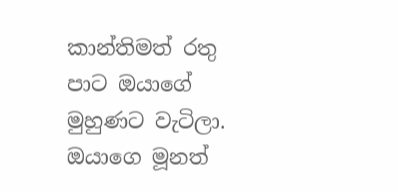කාන්තිමත් රතු පාට ඔයාගේ මුහුණට වැටිලා.
ඔයාගෙ මූනත්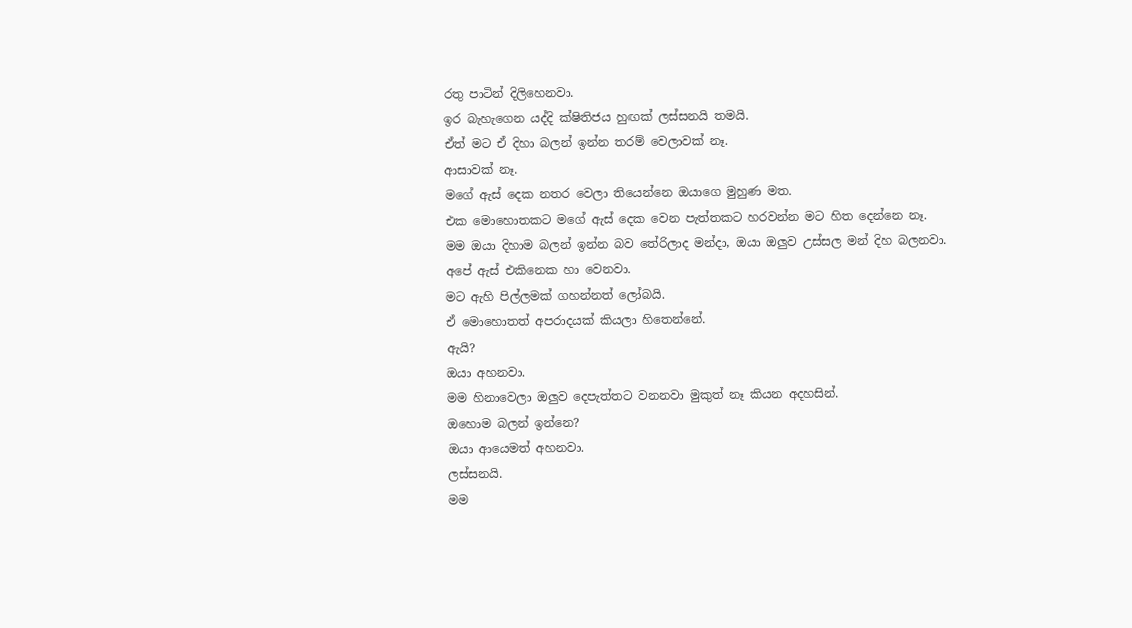රතු පාටින් දිලිහෙනවා.
ඉර බැහැගෙන යද්දි ක්ෂිතිජය හුඟක් ලස්සනයි තමයි.
ඒත් මට ඒ දිහා බලන් ඉන්න තරම් වෙලාවක් නෑ.
ආසාවක් නෑ.
මගේ ඇස් දෙක නතර වෙලා තියෙන්නෙ ඔයාගෙ මුහුණ මත.
එක මොහොතකට මගේ ඇස් දෙක වෙන පැත්තකට හරවන්න මට හිත දෙන්නෙ නෑ.
මම ඔයා දිහාම බලන් ඉන්න බව තේරිලාද මන්දා, ඔයා ඔලුව උස්සල මන් දිහ බලනවා.
අපේ ඇස් එකිනෙක හා වෙනවා.
මට ඇහි පිල්ලමක් ගහන්නත් ලෝබයි.
ඒ මොහොතත් අපරාදයක් කියලා හිතෙන්නේ.
ඇයි?
ඔයා අහනවා.
මම හිනාවෙලා ඔලුව දෙපැත්තට වනනවා මුකුත් නෑ කියන අදහසින්.
ඔහොම බලන් ඉන්නෙ?
ඔයා ආයෙමත් අහනවා.
ලස්සනයි.
මම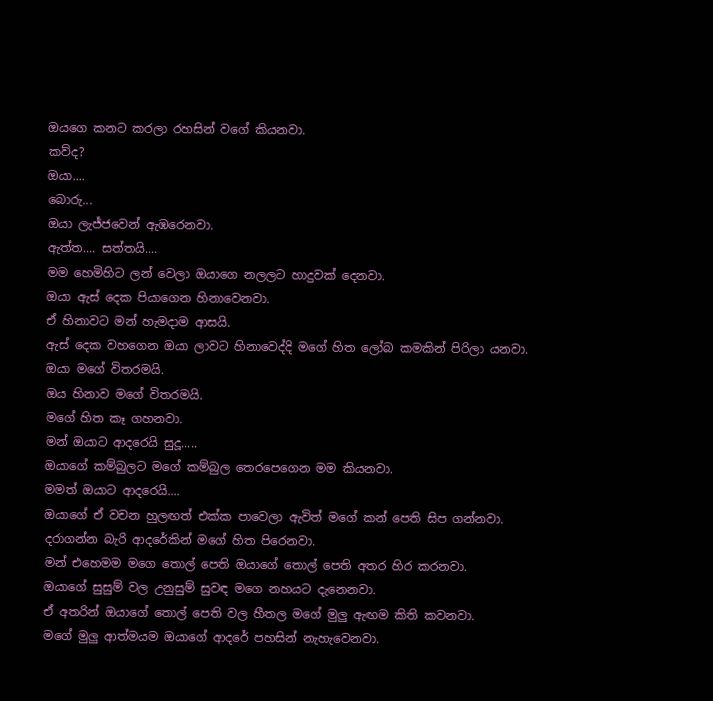ඔයගෙ කනට කරලා රහසින් වගේ කියනවා.
කව්ද?
ඔයා....
බොරු...
ඔයා ලැජ්ජවෙන් ඇඹරෙනවා.
ඇත්ත.... සත්තයි....
මම හෙමිහිට ලන් වෙලා ඔයාගෙ නලලට හාදුවක් දෙනවා.
ඔයා ඇස් දෙක පියාගෙන හිනාවෙනවා.
ඒ හිනාවට මන් හැමදාම ආසයි.
ඇස් දෙක වහගෙන ඔයා ලාවට හිනාවෙද්දි මගේ හිත ලෝබ කමකින් පිරිලා යනවා.
ඔයා මගේ විතරමයි.
ඔය හිනාව මගේ විතරමයි.
මගේ හිත කෑ ගහනවා.
මන් ඔයාට ආදරෙයි සුදූ.....
ඔයාගේ කම්බුලට මගේ කම්බුල තෙරපෙගෙන මම කියනවා.
මමත් ඔයාට ආදරෙයි....
ඔයාගේ ඒ වචන හුලඟත් එක්ක පාවෙලා ඇවිත් මගේ කන් පෙති සිප ගන්නවා.
දරාගන්න බැරි ආදරේකින් මගේ හිත පිරෙනවා.
මන් එහෙමම මගෙ තොල් පෙති ඔයාගේ තොල් පෙති අතර හිර කරනවා.
ඔයාගේ සුසුම් වල උනුසුම් සුවඳ මගෙ නහයට දැනෙනවා.
ඒ අතරින් ඔයාගේ තොල් පෙති වල හීතල මගේ මුලු ඇඟම කිති කවනවා.
මගේ මුලු ආත්මයම ඔයාගේ ආදරේ පහසින් නැහැවෙනවා.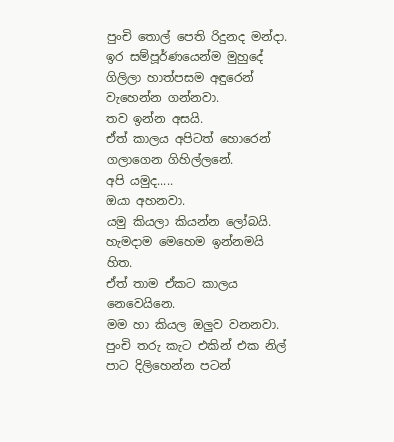පුංචි තොල් පෙති රිදුනද මන්දා.
ඉර සම්පූර්ණයෙන්ම මුහුදේ ගිලිලා හාත්පසම අඳුරෙන් වැහෙන්න ගන්නවා.
තව ඉන්න අසයි.
ඒත් කාලය අපිටත් හොරෙන් ගලාගෙන ගිහිල්ලනේ.
අපි යමුද.....
ඔයා අහනවා.
යමු කියලා කියන්න ලෝබයි.
හැමදාම මෙහෙම ඉන්නමයි හිත.
ඒත් තාම ඒකට කාලය නෙවෙයිනෙ.
මම හා කියල ඔලුව වනනවා.
පුංචි තරු කැට එකින් එක නිල් පාට දිලිහෙන්න පටන්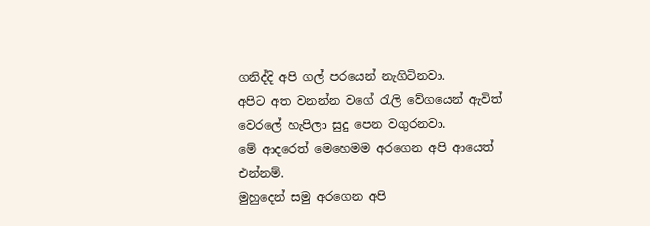ගනිද්දි අපි ගල් පරයෙන් නැගිටිනවා.
අපිට අත වනන්න වගේ රැලි වේගයෙන් ඇවිත් වෙරලේ හැපිලා සුදු පෙන වගුරනවා.
මේ ආදරෙත් මෙහෙමම අරගෙන අපි ආයෙත් එන්නම්.
මුහුදෙන් සමු අරගෙන අපි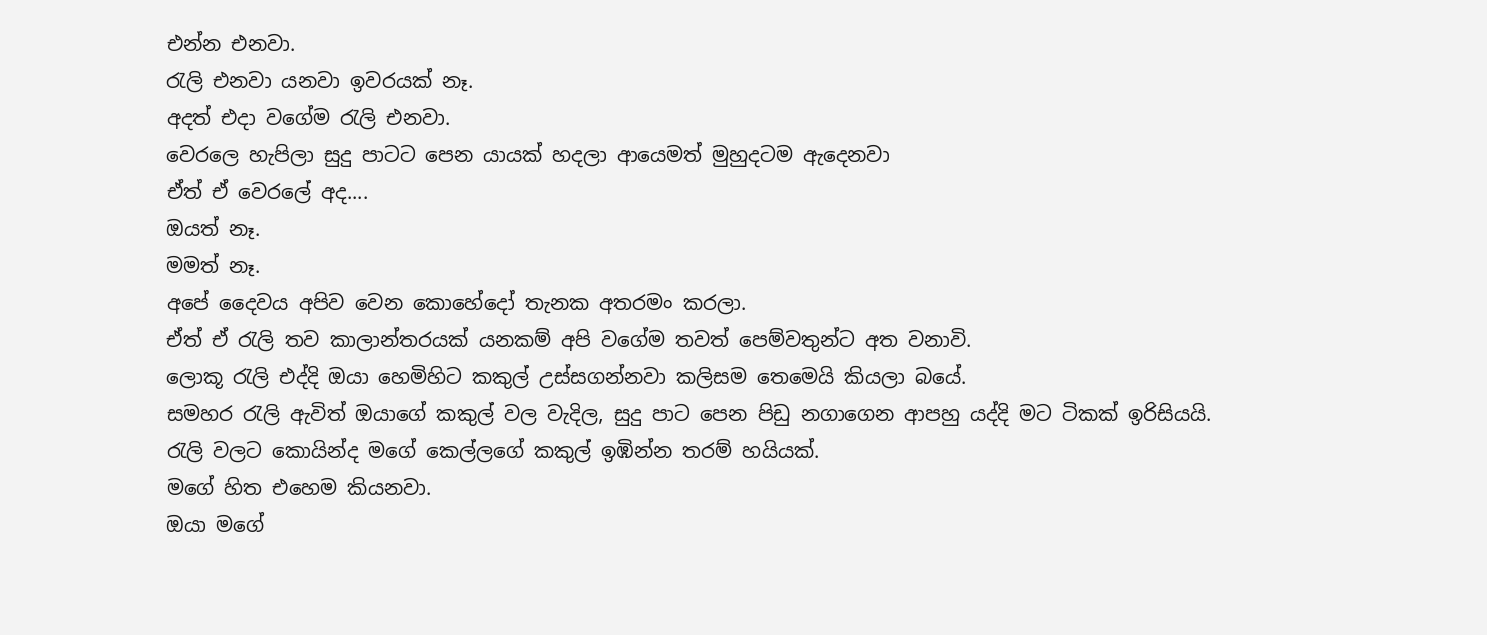එන්න එනවා.
රැලි එනවා යනවා ඉවරයක් නෑ.
අදත් එදා වගේම රැලි එනවා.
වෙරලෙ හැපිලා සුදු පාටට පෙන යායක් හදලා ආයෙමත් මුහුදටම ඇදෙනවා
ඒත් ඒ වෙරලේ අද....
ඔයත් නෑ.
මමත් නෑ.
අපේ දෛවය අපිව වෙන කොහේදෝ තැනක අතරමං කරලා.
ඒත් ඒ රැලි තව කාලාන්තරයක් යනකම් අපි වගේම තවත් පෙම්වතුන්ට අත වනාවි.
ලොකූ රැලි එද්දි ඔයා හෙමිහිට කකුල් උස්සගන්නවා කලිසම තෙමෙයි කියලා බයේ.
සමහර රැලි ඇවිත් ඔයාගේ කකුල් වල වැදිල, සුදු පාට පෙන පිඩු නගාගෙන ආපහු යද්දි මට ටිකක් ඉරිසියයි.
රැලි වලට කොයින්ද මගේ කෙල්ලගේ කකුල් ඉඹින්න තරම් හයියක්.
මගේ හිත එහෙම කියනවා.
ඔයා මගේ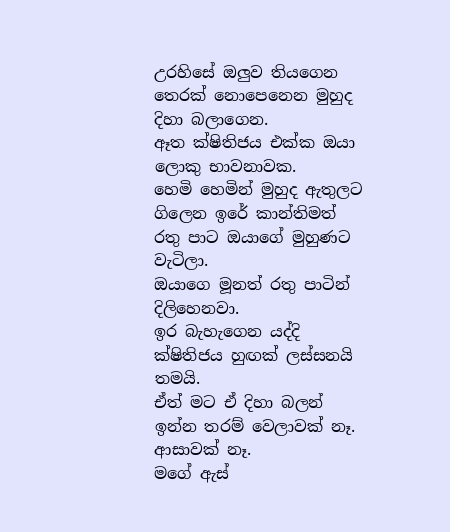උරහිසේ ඔලුව තියගෙන තෙරක් නොපෙනෙන මුහුද දිහා බලාගෙන.
ඈත ක්ෂිතිජය එක්ක ඔයා ලොකු භාවනාවක.
හෙමි හෙමින් මුහුද ඇතුලට ගිලෙන ඉරේ කාන්තිමත් රතු පාට ඔයාගේ මුහුණට වැටිලා.
ඔයාගෙ මූනත් රතු පාටින් දිලිහෙනවා.
ඉර බැහැගෙන යද්දි ක්ෂිතිජය හුඟක් ලස්සනයි තමයි.
ඒත් මට ඒ දිහා බලන් ඉන්න තරම් වෙලාවක් නෑ.
ආසාවක් නෑ.
මගේ ඇස්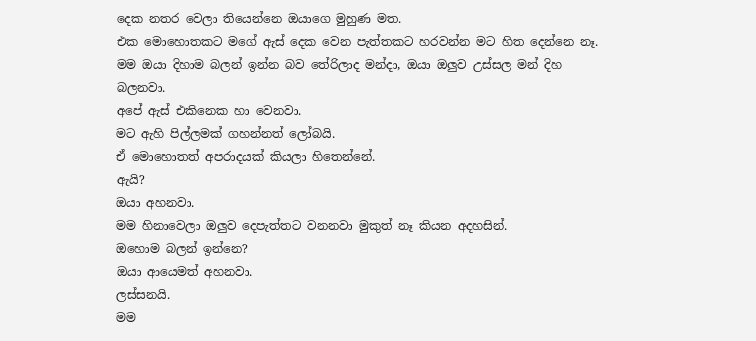දෙක නතර වෙලා තියෙන්නෙ ඔයාගෙ මුහුණ මත.
එක මොහොතකට මගේ ඇස් දෙක වෙන පැත්තකට හරවන්න මට හිත දෙන්නෙ නෑ.
මම ඔයා දිහාම බලන් ඉන්න බව තේරිලාද මන්දා, ඔයා ඔලුව උස්සල මන් දිහ බලනවා.
අපේ ඇස් එකිනෙක හා වෙනවා.
මට ඇහි පිල්ලමක් ගහන්නත් ලෝබයි.
ඒ මොහොතත් අපරාදයක් කියලා හිතෙන්නේ.
ඇයි?
ඔයා අහනවා.
මම හිනාවෙලා ඔලුව දෙපැත්තට වනනවා මුකුත් නෑ කියන අදහසින්.
ඔහොම බලන් ඉන්නෙ?
ඔයා ආයෙමත් අහනවා.
ලස්සනයි.
මම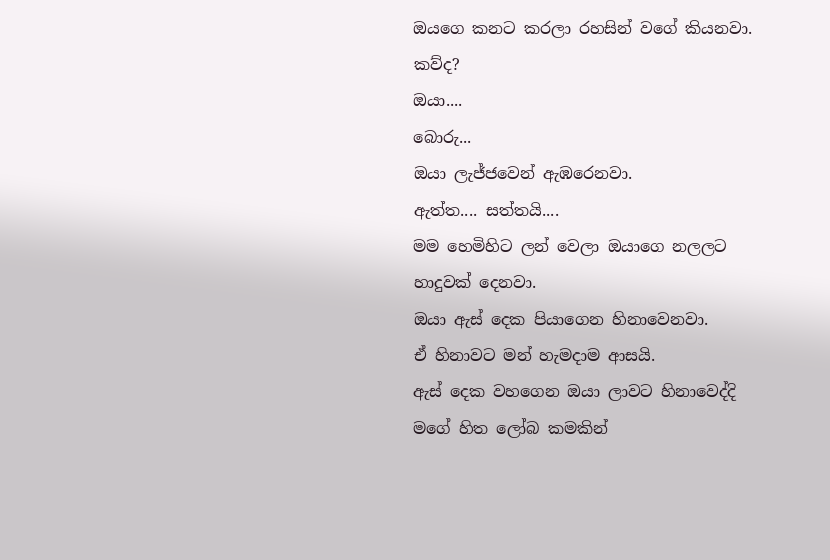ඔයගෙ කනට කරලා රහසින් වගේ කියනවා.
කව්ද?
ඔයා....
බොරු...
ඔයා ලැජ්ජවෙන් ඇඹරෙනවා.
ඇත්ත.... සත්තයි....
මම හෙමිහිට ලන් වෙලා ඔයාගෙ නලලට හාදුවක් දෙනවා.
ඔයා ඇස් දෙක පියාගෙන හිනාවෙනවා.
ඒ හිනාවට මන් හැමදාම ආසයි.
ඇස් දෙක වහගෙන ඔයා ලාවට හිනාවෙද්දි මගේ හිත ලෝබ කමකින්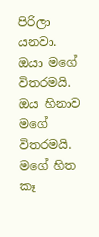පිරිලා යනවා.
ඔයා මගේ විතරමයි.
ඔය හිනාව මගේ විතරමයි.
මගේ හිත කෑ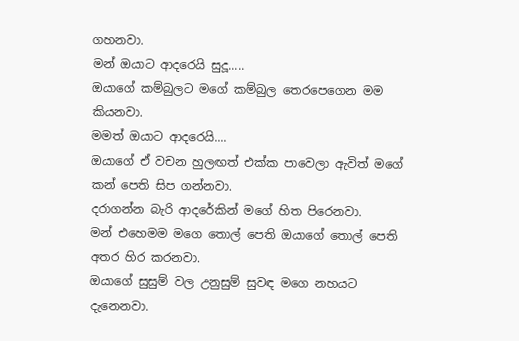ගහනවා.
මන් ඔයාට ආදරෙයි සුදූ.....
ඔයාගේ කම්බුලට මගේ කම්බුල තෙරපෙගෙන මම කියනවා.
මමත් ඔයාට ආදරෙයි....
ඔයාගේ ඒ වචන හුලඟත් එක්ක පාවෙලා ඇවිත් මගේ කන් පෙති සිප ගන්නවා.
දරාගන්න බැරි ආදරේකින් මගේ හිත පිරෙනවා.
මන් එහෙමම මගෙ තොල් පෙති ඔයාගේ තොල් පෙති අතර හිර කරනවා.
ඔයාගේ සුසුම් වල උනුසුම් සුවඳ මගෙ නහයට දැනෙනවා.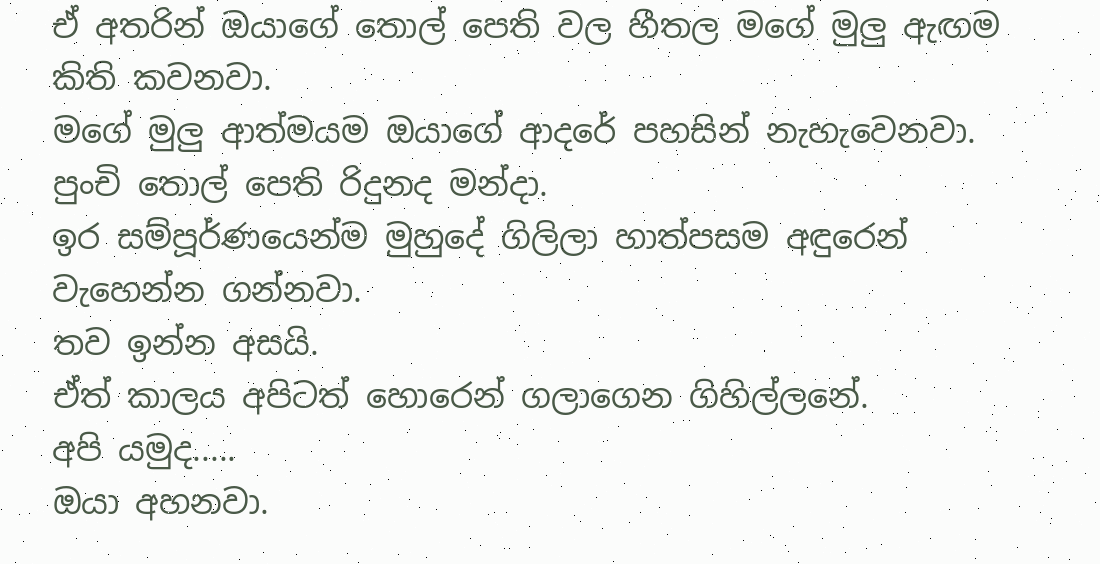ඒ අතරින් ඔයාගේ තොල් පෙති වල හීතල මගේ මුලු ඇඟම කිති කවනවා.
මගේ මුලු ආත්මයම ඔයාගේ ආදරේ පහසින් නැහැවෙනවා.
පුංචි තොල් පෙති රිදුනද මන්දා.
ඉර සම්පූර්ණයෙන්ම මුහුදේ ගිලිලා හාත්පසම අඳුරෙන් වැහෙන්න ගන්නවා.
තව ඉන්න අසයි.
ඒත් කාලය අපිටත් හොරෙන් ගලාගෙන ගිහිල්ලනේ.
අපි යමුද.....
ඔයා අහනවා.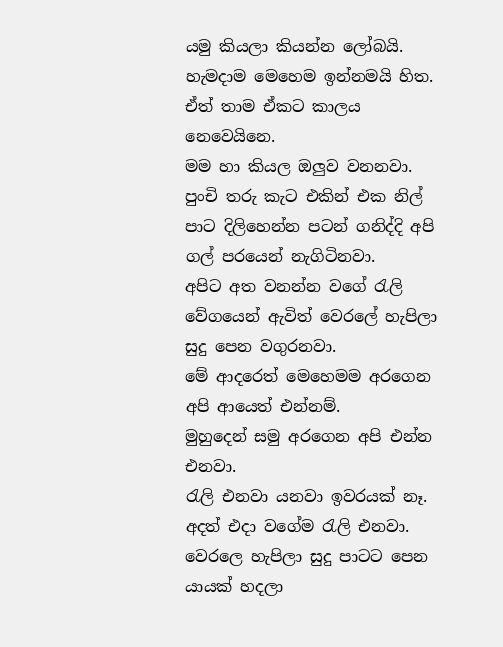යමු කියලා කියන්න ලෝබයි.
හැමදාම මෙහෙම ඉන්නමයි හිත.
ඒත් තාම ඒකට කාලය නෙවෙයිනෙ.
මම හා කියල ඔලුව වනනවා.
පුංචි තරු කැට එකින් එක නිල් පාට දිලිහෙන්න පටන් ගනිද්දි අපි ගල් පරයෙන් නැගිටිනවා.
අපිට අත වනන්න වගේ රැලි වේගයෙන් ඇවිත් වෙරලේ හැපිලා සුදු පෙන වගුරනවා.
මේ ආදරෙත් මෙහෙමම අරගෙන අපි ආයෙත් එන්නම්.
මුහුදෙන් සමු අරගෙන අපි එන්න එනවා.
රැලි එනවා යනවා ඉවරයක් නෑ.
අදත් එදා වගේම රැලි එනවා.
වෙරලෙ හැපිලා සුදු පාටට පෙන යායක් හදලා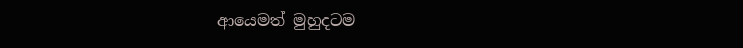ආයෙමත් මුහුදටම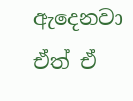ඇදෙනවා
ඒත් ඒ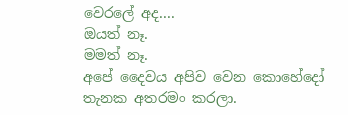වෙරලේ අද....
ඔයත් නෑ.
මමත් නෑ.
අපේ දෛවය අපිව වෙන කොහේදෝ තැනක අතරමං කරලා.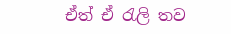ඒත් ඒ රැලි තව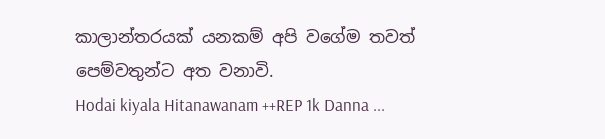කාලාන්තරයක් යනකම් අපි වගේම තවත් පෙම්වතුන්ට අත වනාවි.
Hodai kiyala Hitanawanam ++REP 1k Danna ...